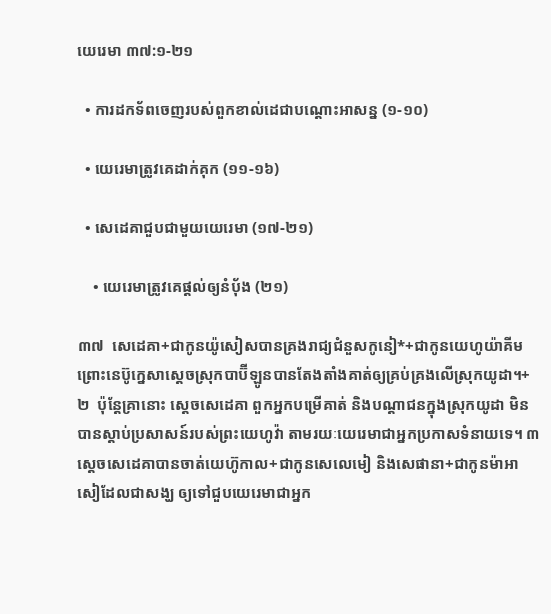យេរេមា ៣៧:១-២១

  • ការដកទ័ពចេញរបស់ពួកខាល់ដេជាបណ្ដោះអាសន្ន (១-១០)

  • យេរេមាត្រូវគេដាក់គុក (១១-១៦)

  • សេដេគាជួបជាមួយយេរេមា (១៧-២១)

    • យេរេមាត្រូវគេផ្ដល់ឲ្យនំប៉័ង (២១)

៣៧  សេដេគា+ជាកូនយ៉ូសៀសបានគ្រងរាជ្យជំនួសកូនៀ*+ជាកូនយេហូយ៉ាគីម ព្រោះនេប៊ូក្នេសាស្ដេចស្រុកបាប៊ីឡូនបានតែងតាំងគាត់ឲ្យគ្រប់គ្រងលើស្រុកយូដា។+ ២  ប៉ុន្តែគ្រានោះ ស្ដេចសេដេគា ពួកអ្នកបម្រើគាត់ និងបណ្ដាជនក្នុងស្រុកយូដា មិនបានស្ដាប់ប្រសាសន៍របស់ព្រះយេហូវ៉ា តាមរយៈយេរេមាជាអ្នកប្រកាសទំនាយទេ។ ៣  ស្ដេចសេដេគាបានចាត់យេហ៊ូកាល+ជាកូនសេលេមៀ និងសេផានា+ជាកូនម៉ាអាសៀដែលជាសង្ឃ ឲ្យទៅជួបយេរេមាជាអ្នក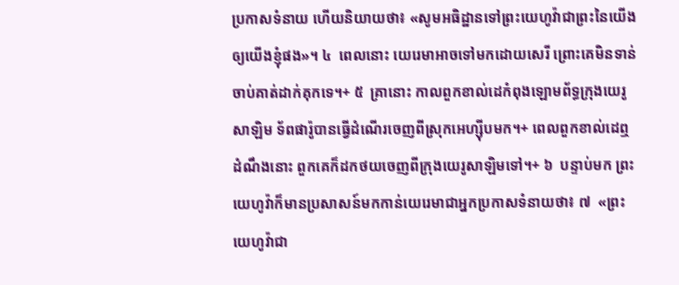ប្រកាសទំនាយ ហើយនិយាយថា៖ «សូមអធិដ្ឋានទៅព្រះយេហូវ៉ាជាព្រះនៃយើងឲ្យយើងខ្ញុំផង»។ ៤  ពេលនោះ យេរេមាអាចទៅមកដោយសេរី ព្រោះគេមិនទាន់ចាប់គាត់ដាក់គុកទេ។+ ៥  គ្រានោះ កាលពួកខាល់ដេកំពុងឡោមព័ទ្ធក្រុងយេរូសាឡិម ទ័ពផារ៉ូបានធ្វើដំណើរចេញពីស្រុកអេហ្ស៊ីបមក។+ ពេលពួកខាល់ដេឮដំណឹងនោះ ពួកគេក៏ដកថយចេញពីក្រុងយេរូសាឡិមទៅ។+ ៦  បន្ទាប់មក ព្រះយេហូវ៉ាក៏មានប្រសាសន៍មកកាន់យេរេមាជាអ្នកប្រកាសទំនាយថា៖ ៧  «ព្រះយេហូវ៉ាជា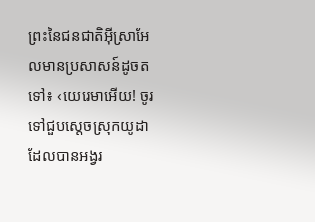ព្រះនៃជនជាតិអ៊ីស្រាអែលមានប្រសាសន៍ដូចតទៅ៖ ‹យេរេមាអើយ! ចូរទៅជួបស្ដេចស្រុកយូដា ដែលបានអង្វរ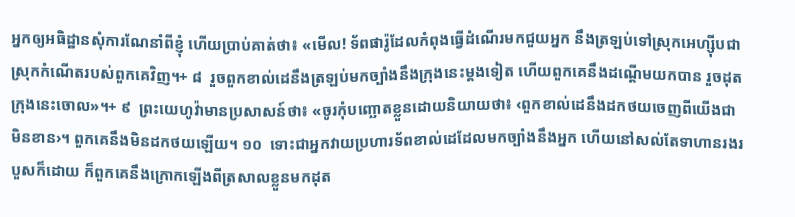អ្នកឲ្យអធិដ្ឋានសុំការណែនាំពីខ្ញុំ ហើយប្រាប់គាត់ថា៖ «មើល! ទ័ពផារ៉ូដែលកំពុងធ្វើដំណើរមកជួយអ្នក នឹងត្រឡប់ទៅស្រុកអេហ្ស៊ីបជាស្រុកកំណើតរបស់ពួកគេវិញ។+ ៨  រួចពួកខាល់ដេនឹងត្រឡប់មកច្បាំងនឹងក្រុងនេះម្ដងទៀត ហើយពួកគេនឹងដណ្ដើមយកបាន រួចដុតក្រុងនេះចោល»។+ ៩  ព្រះយេហូវ៉ាមានប្រសាសន៍ថា៖ «ចូរកុំបញ្ឆោតខ្លួនដោយនិយាយថា៖ ‹ពួកខាល់ដេនឹងដកថយចេញពីយើងជាមិនខាន›។ ពួកគេនឹងមិនដកថយឡើយ។ ១០  ទោះជាអ្នកវាយប្រហារទ័ពខាល់ដេដែលមកច្បាំងនឹងអ្នក ហើយនៅសល់តែទាហានរងរបួសក៏ដោយ ក៏ពួកគេនឹងក្រោកឡើងពីត្រសាលខ្លួនមកដុត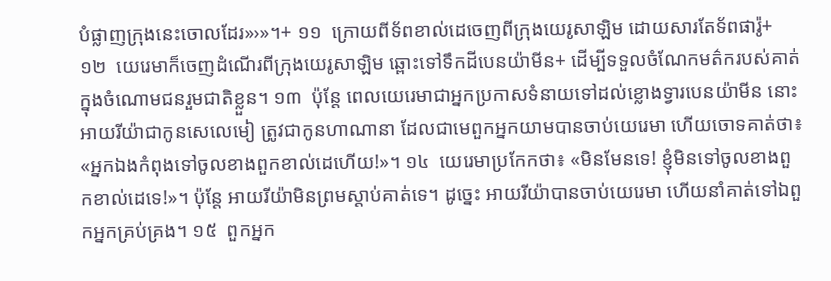បំផ្លាញក្រុងនេះចោលដែរ»›»។+ ១១  ក្រោយពីទ័ពខាល់ដេចេញពីក្រុងយេរូសាឡិម ដោយសារតែទ័ពផារ៉ូ+ ១២  យេរេមាក៏ចេញដំណើរពីក្រុងយេរូសាឡិម ឆ្ពោះទៅទឹកដីបេនយ៉ាមីន+ ដើម្បីទទួលចំណែកមត៌ករបស់គាត់ក្នុងចំណោមជនរួមជាតិខ្លួន។ ១៣  ប៉ុន្តែ ពេលយេរេមាជាអ្នកប្រកាសទំនាយទៅដល់ខ្លោងទ្វារបេនយ៉ាមីន នោះអាយរីយ៉ាជាកូនសេលេមៀ ត្រូវជាកូនហាណានា ដែលជាមេពួកអ្នកយាមបានចាប់យេរេមា ហើយចោទគាត់ថា៖ «អ្នកឯងកំពុងទៅចូលខាងពួកខាល់ដេហើយ!»។ ១៤  យេរេមាប្រកែកថា៖ «មិនមែនទេ! ខ្ញុំមិនទៅចូលខាងពួកខាល់ដេទេ!»។ ប៉ុន្តែ អាយរីយ៉ាមិនព្រមស្ដាប់គាត់ទេ។ ដូច្នេះ អាយរីយ៉ាបានចាប់យេរេមា ហើយនាំគាត់ទៅឯពួកអ្នកគ្រប់គ្រង។ ១៥  ពួកអ្នក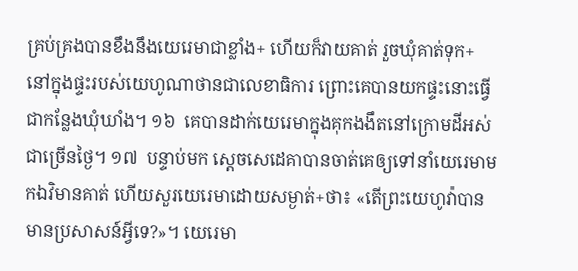គ្រប់គ្រងបានខឹងនឹងយេរេមាជាខ្លាំង+ ហើយក៏វាយគាត់ រួចឃុំគាត់ទុក+នៅក្នុងផ្ទះរបស់យេហូណាថានជាលេខាធិការ ព្រោះគេបានយកផ្ទះនោះធ្វើជាកន្លែងឃុំឃាំង។ ១៦  គេបានដាក់យេរេមាក្នុងគុកងងឹតនៅក្រោមដីអស់ជាច្រើនថ្ងៃ។ ១៧  បន្ទាប់មក ស្ដេចសេដេគាបានចាត់គេឲ្យទៅនាំយេរេមាមកឯវិមានគាត់ ហើយសួរយេរេមាដោយសម្ងាត់+ថា៖ «តើព្រះយេហូវ៉ាបានមានប្រសាសន៍អ្វីទេ?»។ យេរេមា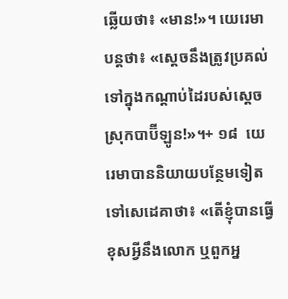ឆ្លើយថា៖ «មាន!»។ យេរេមាបន្តថា៖ «ស្ដេចនឹងត្រូវប្រគល់ទៅក្នុងកណ្ដាប់ដៃរបស់ស្ដេចស្រុកបាប៊ីឡូន!»។+ ១៨  យេរេមាបាននិយាយបន្ថែមទៀតទៅសេដេគាថា៖ «តើខ្ញុំបានធ្វើខុសអ្វីនឹងលោក ឬពួកអ្ន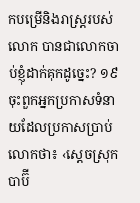កបម្រើនិងរាស្ត្ររបស់លោក បានជាលោកចាប់ខ្ញុំដាក់គុកដូច្នេះ? ១៩  ចុះពួកអ្នកប្រកាសទំនាយដែលប្រកាសប្រាប់លោកថា៖ ‹ស្ដេចស្រុកបាប៊ី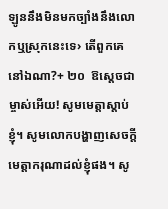ឡូននឹងមិនមកច្បាំងនឹងលោកឬស្រុកនេះទេ› តើពួកគេនៅឯណា?+ ២០  ឱស្ដេចជាម្ចាស់អើយ! សូមមេត្តាស្ដាប់ខ្ញុំ។ សូមលោកបង្ហាញសេចក្ដីមេត្តាករុណាដល់ខ្ញុំផង។ សូ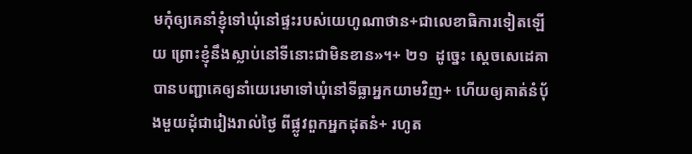មកុំឲ្យគេនាំខ្ញុំទៅឃុំនៅផ្ទះរបស់យេហូណាថាន+ជាលេខាធិការទៀតឡើយ ព្រោះខ្ញុំនឹងស្លាប់នៅទីនោះជាមិនខាន»។+ ២១  ដូច្នេះ ស្ដេចសេដេគាបានបញ្ជាគេឲ្យនាំយេរេមាទៅឃុំនៅទីធ្លាអ្នកយាមវិញ+ ហើយឲ្យគាត់នំប៉័ងមួយដុំជារៀងរាល់ថ្ងៃ ពីផ្លូវពួកអ្នកដុតនំ+ រហូត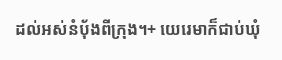ដល់អស់នំប៉័ងពីក្រុង។+ យេរេមាក៏ជាប់ឃុំ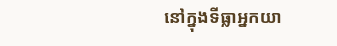នៅក្នុងទីធ្លាអ្នកយា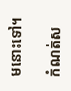មនោះទៅ។

កំណត់ស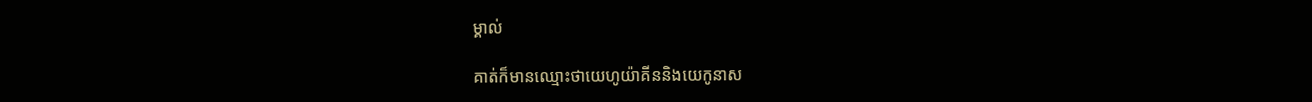ម្គាល់

គាត់ក៏មានឈ្មោះថាយេហូយ៉ាគីននិងយេកូនាស